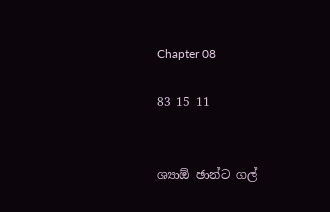Chapter 08

83 15 11


ශ්‍යාඕ ඡාන්ට ගල්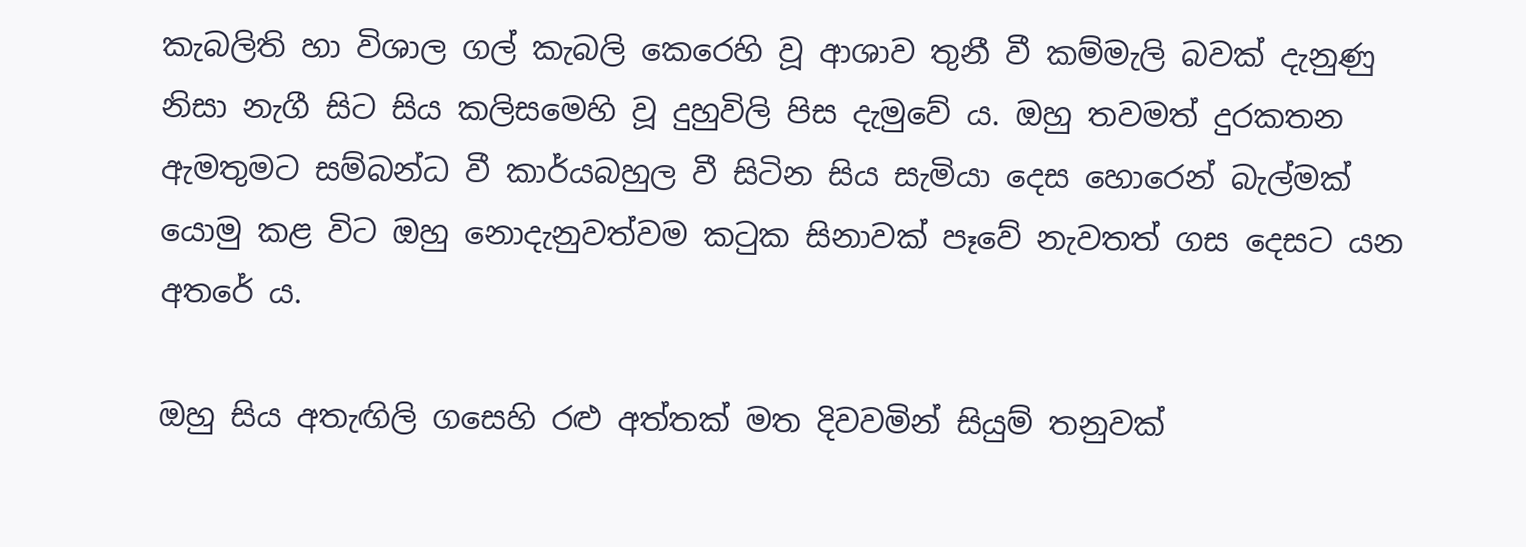කැබලිති හා විශාල ගල් කැබලි කෙරෙහි වූ ආශාව තුනී වී කම්මැලි බවක් දැනුණු නිසා නැගී සිට සිය කලිසමෙහි වූ දුහුවිලි පිස දැමුවේ ය. ඔහු තවමත් දුරකතන ඇමතුමට සම්බන්ධ වී කාර්යබහුල වී සිටින සිය සැමියා දෙස හොරෙන් බැල්මක් යොමු කළ විට ඔහු නොදැනුවත්වම කටුක සිනාවක් පෑවේ නැවතත් ගස දෙසට යන අතරේ ය.

ඔහු සිය අතැඟිලි ගසෙහි රළු අත්තක් මත දිවවමින් සියුම් තනුවක්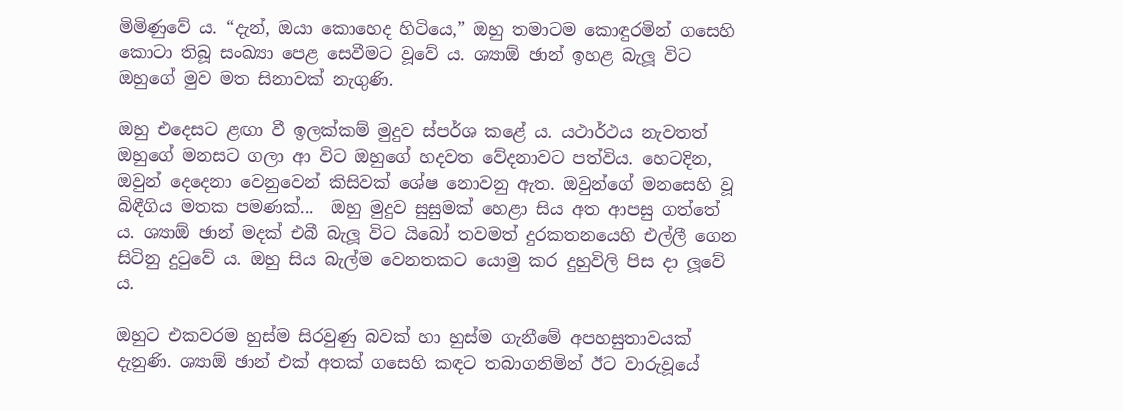මිමිණුවේ ය. “දැන්, ඔයා කොහෙද හිටියෙ,” ඔහු තමාටම කොඳුරමින් ගසෙහි කොටා තිබූ සංඛ්‍යා පෙළ සෙවීමට වූවේ ය. ශ්‍යාඕ ඡාන් ඉහළ බැලූ විට ඔහුගේ මුව මත සිනාවක් නැගුණි.

ඔහු එදෙසට ළඟා වී ඉලක්කම් මුදුව ස්පර්ශ කළේ ය. යථාර්ථය නැවතත් ඔහුගේ මනසට ගලා ආ විට ඔහුගේ හදවත වේදනාවට පත්විය. හෙටදින, ඔවුන් දෙදෙනා වෙනුවෙන් කිසිවක් ශේෂ නොවනු ඇත. ඔවුන්ගේ මනසෙහි වූ බිඳීගිය මතක පමණක්...  ඔහු මුදුව සුසුමක් හෙළා සිය අත ආපසු ගත්තේ ය. ශ්‍යාඕ ඡාන් මදක් එබී බැලූ විට යිබෝ තවමත් දුරකතනයෙහි එල්ලී ගෙන සිටිනු දුටුවේ ය. ඔහු සිය බැල්ම වෙනතකට යොමු කර දුහුවිලි පිස දා ලූවේ ය.

ඔහුට එකවරම හුස්ම සිරවුණු බවක් හා හුස්ම ගැනීමේ අපහසුතාවයක් දැනුණි. ශ්‍යාඕ ඡාන් එක් අතක් ගසෙහි කඳට තබාගනිමින් ඊට වාරුවූයේ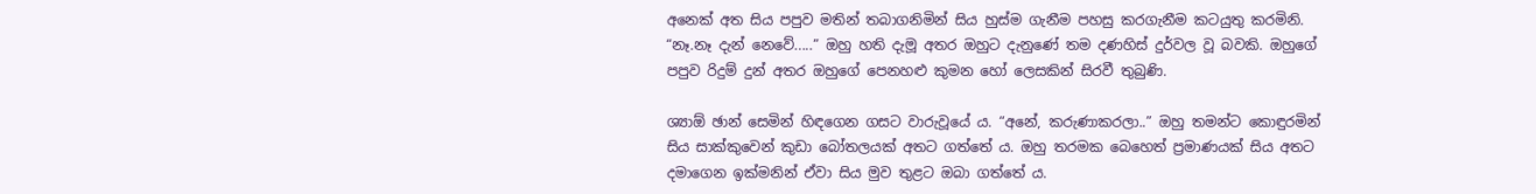අනෙක් අත සිය පපුව මතින් තබාගනිමින් සිය හුස්ම ගැනීම පහසු කරගැනීම කටයුතු කරමිනි. “නෑ.නෑ දැන් නෙවේ.....” ඔහු හති දැමූ අතර ඔහුට දැනුණේ තම දණහිස් දුර්වල වූ බවකි. ඔහුගේ පපුව රිදුම් දුන් අතර ඔහුගේ පෙනහළු කුමන හෝ ලෙසකින් සිරවී තුබුණි.

ශ්‍යාඕ ඡාන් සෙමින් හිඳගෙන ගසට වාරුවූයේ ය. “අනේ, කරුණාකරලා..” ඔහු තමන්ට කොඳුරමින් සිය සාක්කුවෙන් කුඩා බෝතලයක් අතට ගත්තේ ය. ඔහු තරමක බෙහෙත් ප්‍රමාණයක් සිය අතට දමාගෙන ඉක්මනින් ඒවා සිය මුව තුළට ඔබා ගත්තේ ය.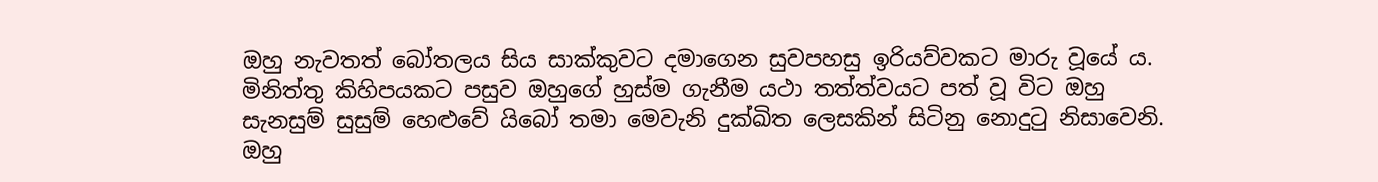ඔහු නැවතත් බෝතලය සිය සාක්කුවට දමාගෙන සුවපහසු ඉරියව්වකට මාරු වූයේ ය. මිනිත්තු කිහිපයකට පසුව ඔහුගේ හුස්ම ගැනීම යථා තත්ත්වයට පත් වූ විට ඔහු සැනසුම් සුසුම් හෙළුවේ යිබෝ තමා මෙවැනි දුක්ඛිත ලෙසකින් සිටිනු නොදුටු නිසාවෙනි. ඔහු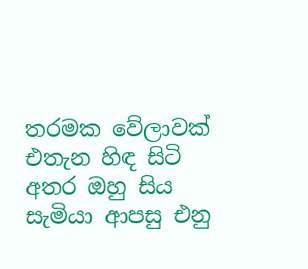තරමක වේලාවක් එතැන හිඳ සිටි අතර ඔහු සිය සැමියා ආපසු එනු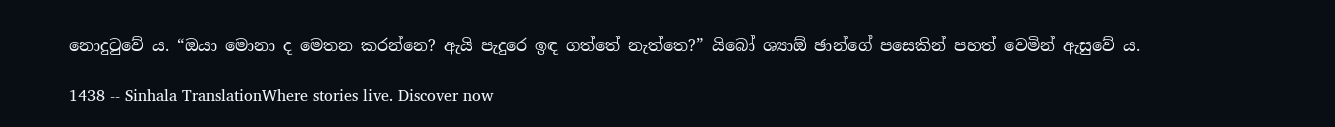නොදුටුවේ ය. “ඔයා මොනා ද මෙතන කරන්නෙ? ඇයි පැදුරෙ ඉඳ ගත්තේ නැත්තෙ?” යිබෝ ශ්‍යාඕ ඡාන්ගේ පසෙකින් පහත් වෙමින් ඇසුවේ ය.

1438 -- Sinhala TranslationWhere stories live. Discover now